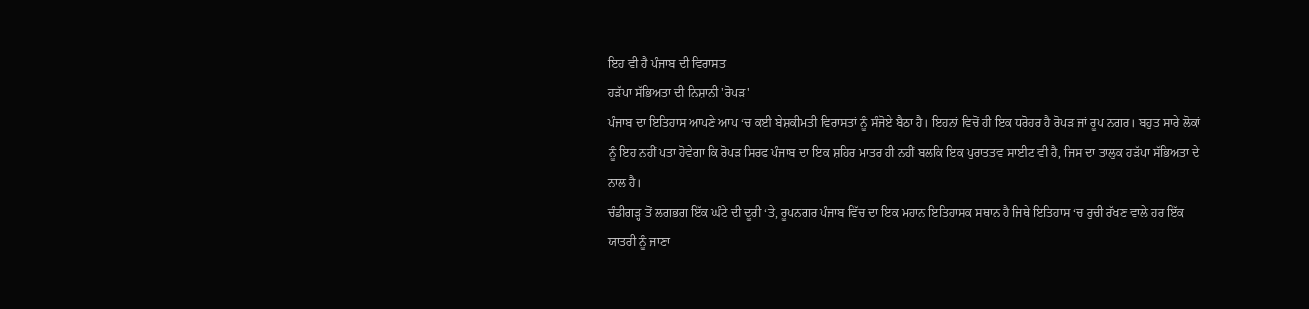ਇਹ ਵੀ ਹੈ ਪੰਜਾਬ ਦੀ ਵਿਰਾਸਤ
ਹੜੱਪਾ ਸੱਭਿਅਤਾ ਦੀ ਨਿਸ਼ਾਨੀ 'ਰੋਪੜ'
ਪੰਜਾਬ ਦਾ ਇਤਿਹਾਸ ਆਪਣੇ ਆਪ ‘ਚ ਕਈ ਬੇਸ਼ਕੀਮਤੀ ਵਿਰਾਸਤਾਂ ਨੂੰ ਸੰਜੋਏ ਬੈਠਾ ਹੈ। ਇਹਨਾਂ ਵਿਚੋਂ ਹੀ ਇਕ ਧਰੋਹਰ ਹੈ ਰੋਪੜ ਜਾਂ ਰੂਪ ਨਗਰ। ਬਹੁਤ ਸਾਰੇ ਲੋਕਾਂ ਨੂੰ ਇਹ ਨਹੀਂ ਪਤਾ ਹੋਵੇਗਾ ਕਿ ਰੋਪੜ ਸਿਰਫ ਪੰਜਾਬ ਦਾ ਇਕ ਸ਼ਹਿਰ ਮਾਤਰ ਹੀ ਨਹੀਂ ਬਲਕਿ ਇਕ ਪੁਰਾਤਤਵ ਸਾਈਟ ਵੀ ਹੈ, ਜਿਸ ਦਾ ਤਾਲੁਕ ਹੜੱਪਾ ਸੱਭਿਅਤਾ ਦੇ ਨਾਲ ਹੈ।
ਚੰਡੀਗੜ੍ਹ ਤੋਂ ਲਗਭਗ ਇੱਕ ਘੰਟੇ ਦੀ ਦੂਰੀ ‘ਤੇ, ਰੂਪਨਗਰ ਪੰਜਾਬ ਵਿੱਚ ਦਾ ਇਕ ਮਹਾਨ ਇਤਿਹਾਸਕ ਸਥਾਨ ਹੈ ਜਿਥੇ ਇਤਿਹਾਸ ‘ਚ ਰੁਚੀ ਰੱਖਣ ਵਾਲੇ ਹਰ ਇੱਕ ਯਾਤਰੀ ਨੂੰ ਜਾਣਾ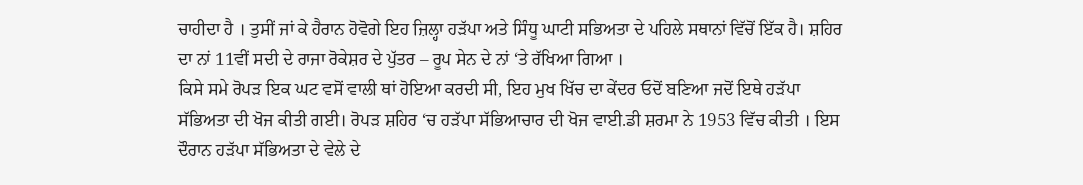ਚਾਹੀਦਾ ਹੈ । ਤੁਸੀਂ ਜਾਂ ਕੇ ਹੈਰਾਨ ਹੋਵੋਗੇ ਇਹ ਜ਼ਿਲ੍ਹਾ ਹੜੱਪਾ ਅਤੇ ਸਿੰਧੂ ਘਾਟੀ ਸਭਿਅਤਾ ਦੇ ਪਹਿਲੇ ਸਥਾਨਾਂ ਵਿੱਚੋਂ ਇੱਕ ਹੈ। ਸ਼ਹਿਰ ਦਾ ਨਾਂ 11ਵੀਂ ਸਦੀ ਦੇ ਰਾਜਾ ਰੋਕੇਸ਼ਰ ਦੇ ਪੁੱਤਰ – ਰੂਪ ਸੇਨ ਦੇ ਨਾਂ ‘ਤੇ ਰੱਖਿਆ ਗਿਆ ।
ਕਿਸੇ ਸਮੇ ਰੋਪੜ ਇਕ ਘਟ ਵਸੋਂ ਵਾਲੀ ਥਾਂ ਹੋਇਆ ਕਰਦੀ ਸੀ, ਇਹ ਮੁਖ ਖਿੱਚ ਦਾ ਕੇਂਦਰ ਓਦੋਂ ਬਣਿਆ ਜਦੋਂ ਇਥੇ ਹੜੱਪਾ ਸੱਭਿਅਤਾ ਦੀ ਖੋਜ ਕੀਤੀ ਗਈ। ਰੋਪੜ ਸ਼ਹਿਰ ‘ਚ ਹੜੱਪਾ ਸੱਭਿਆਚਾਰ ਦੀ ਖੋਜ ਵਾਈ.ਡੀ ਸ਼ਰਮਾ ਨੇ 1953 ਵਿੱਚ ਕੀਤੀ । ਇਸ ਦੌਰਾਨ ਹੜੱਪਾ ਸੱਭਿਅਤਾ ਦੇ ਵੇਲੇ ਦੇ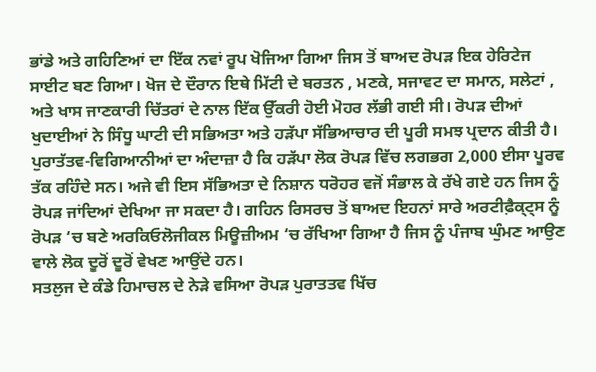ਭਾਂਡੇ ਅਤੇ ਗਹਿਣਿਆਂ ਦਾ ਇੱਕ ਨਵਾਂ ਰੂਪ ਖੋਜਿਆ ਗਿਆ ਜਿਸ ਤੋਂ ਬਾਅਦ ਰੋਪੜ ਇਕ ਹੇਰਿਟੇਜ ਸਾਈਟ ਬਣ ਗਿਆ। ਖੋਜ ਦੇ ਦੌਰਾਨ ਇਥੇ ਮਿੱਟੀ ਦੇ ਬਰਤਨ , ਮਣਕੇ, ਸਜਾਵਟ ਦਾ ਸਮਾਨ, ਸਲੇਟਾਂ , ਅਤੇ ਖਾਸ ਜਾਣਕਾਰੀ ਚਿੱਤਰਾਂ ਦੇ ਨਾਲ ਇੱਕ ਉੱਕਰੀ ਹੋਈ ਮੋਹਰ ਲੱਭੀ ਗਈ ਸੀ। ਰੋਪੜ ਦੀਆਂ ਖੁਦਾਈਆਂ ਨੇ ਸਿੰਧੂ ਘਾਟੀ ਦੀ ਸਭਿਅਤਾ ਅਤੇ ਹੜੱਪਾ ਸੱਭਿਆਚਾਰ ਦੀ ਪੂਰੀ ਸਮਝ ਪ੍ਰਦਾਨ ਕੀਤੀ ਹੈ। ਪੁਰਾਤੱਤਵ-ਵਿਗਿਆਨੀਆਂ ਦਾ ਅੰਦਾਜ਼ਾ ਹੈ ਕਿ ਹੜੱਪਾ ਲੋਕ ਰੋਪੜ ਵਿੱਚ ਲਗਭਗ 2,000 ਈਸਾ ਪੂਰਵ ਤੱਕ ਰਹਿੰਦੇ ਸਨ। ਅਜੇ ਵੀ ਇਸ ਸੱਭਿਅਤਾ ਦੇ ਨਿਸ਼ਾਨ ਧਰੋਹਰ ਵਜੋਂ ਸੰਭਾਲ ਕੇ ਰੱਖੇ ਗਏ ਹਨ ਜਿਸ ਨੂੰ ਰੋਪੜ ਜਾਂਦਿਆਂ ਦੇਖਿਆ ਜਾ ਸਕਦਾ ਹੈ। ਗਹਿਨ ਰਿਸਰਚ ਤੋਂ ਬਾਅਦ ਇਹਨਾਂ ਸਾਰੇ ਅਰਟੀਫ਼ੈਕ੍ਟ੍ਸ ਨੂੰ ਰੋਪੜ ‘ਚ ਬਣੇ ਅਰਕਿਓਲੋਜੀਕਲ ਮਿਊਜ਼ੀਅਮ ‘ਚ ਰੱਖਿਆ ਗਿਆ ਹੈ ਜਿਸ ਨੂੰ ਪੰਜਾਬ ਘੁੰਮਣ ਆਉਣ ਵਾਲੇ ਲੋਕ ਦੂਰੋਂ ਦੂਰੋਂ ਵੇਖਣ ਆਉਂਦੇ ਹਨ।
ਸਤਲੁਜ ਦੇ ਕੰਡੇ ਹਿਮਾਚਲ ਦੇ ਨੇੜੇ ਵਸਿਆ ਰੋਪੜ ਪੁਰਾਤਤਵ ਖਿੱਚ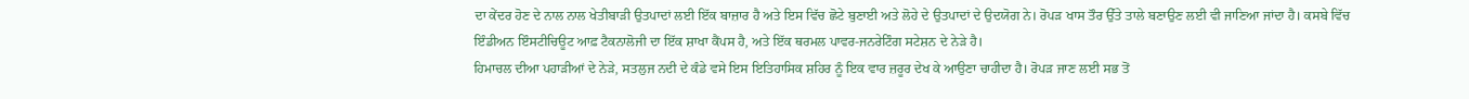ਦਾ ਕੇਂਦਰ ਹੋਣ ਦੇ ਨਾਲ ਨਾਲ ਖੇਤੀਬਾੜੀ ਉਤਪਾਦਾਂ ਲਈ ਇੱਕ ਬਾਜ਼ਾਰ ਹੈ ਅਤੇ ਇਸ ਵਿੱਚ ਛੋਟੇ ਬੁਣਾਈ ਅਤੇ ਲੋਹੇ ਦੇ ਉਤਪਾਦਾਂ ਦੇ ਉਦਯੋਗ ਨੇ। ਰੋਪੜ ਖਾਸ ਤੌਰ ਉੱਤੇ ਤਾਲੇ ਬਣਾਉਣ ਲਈ ਵੀ ਜਾਣਿਆ ਜਾਂਦਾ ਹੈ। ਕਸਬੇ ਵਿੱਚ ਇੰਡੀਅਨ ਇੰਸਟੀਚਿਊਟ ਆਫ਼ ਟੈਕਨਾਲੋਜੀ ਦਾ ਇੱਕ ਸ਼ਾਖਾ ਕੈਂਪਸ ਹੈ, ਅਤੇ ਇੱਕ ਥਰਮਲ ਪਾਵਰ-ਜਨਰੇਟਿੰਗ ਸਟੇਸ਼ਨ ਦੇ ਨੇੜੇ ਹੈ।
ਹਿਮਾਚਲ ਦੀਆ ਪਹਾੜੀਆਂ ਦੇ ਨੇੜੇ, ਸਤਲੁਜ ਨਦੀ ਦੇ ਕੰਡੇ ਵਸੇ ਇਸ ਇਤਿਹਾਸਿਕ ਸ਼ਹਿਰ ਨੂੰ ਇਕ ਵਾਰ ਜ਼ਰੂਰ ਦੇਖ ਕੇ ਆਉਣਾ ਚਾਹੀਦਾ ਹੈ। ਰੋਪੜ ਜਾਣ ਲਈ ਸਭ ਤੋਂ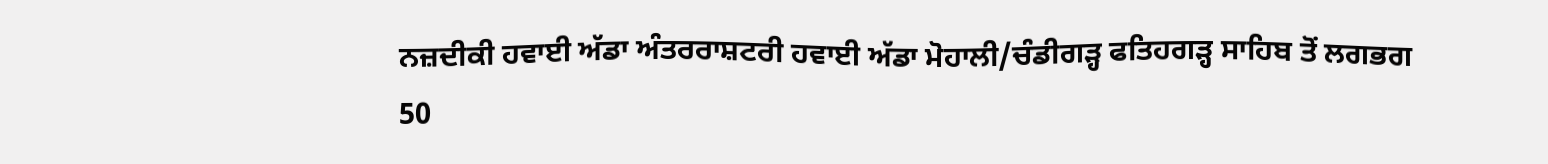ਨਜ਼ਦੀਕੀ ਹਵਾਈ ਅੱਡਾ ਅੰਤਰਰਾਸ਼ਟਰੀ ਹਵਾਈ ਅੱਡਾ ਮੋਹਾਲੀ/ਚੰਡੀਗੜ੍ਹ ਫਤਿਹਗੜ੍ਹ ਸਾਹਿਬ ਤੋਂ ਲਗਭਗ 50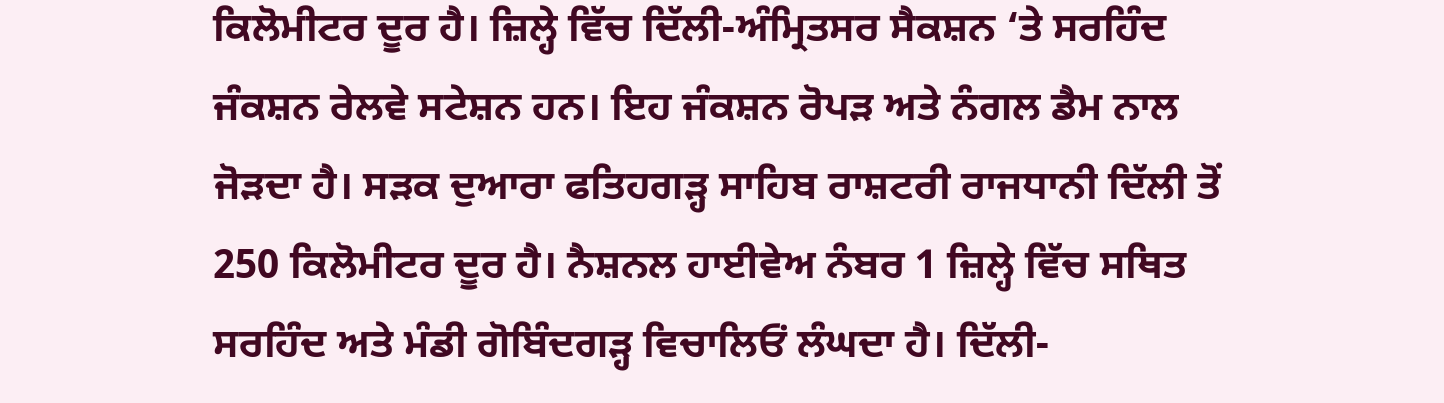ਕਿਲੋਮੀਟਰ ਦੂਰ ਹੈ। ਜ਼ਿਲ੍ਹੇ ਵਿੱਚ ਦਿੱਲੀ-ਅੰਮ੍ਰਿਤਸਰ ਸੈਕਸ਼ਨ ‘ਤੇ ਸਰਹਿੰਦ ਜੰਕਸ਼ਨ ਰੇਲਵੇ ਸਟੇਸ਼ਨ ਹਨ। ਇਹ ਜੰਕਸ਼ਨ ਰੋਪੜ ਅਤੇ ਨੰਗਲ ਡੈਮ ਨਾਲ ਜੋੜਦਾ ਹੈ। ਸੜਕ ਦੁਆਰਾ ਫਤਿਹਗੜ੍ਹ ਸਾਹਿਬ ਰਾਸ਼ਟਰੀ ਰਾਜਧਾਨੀ ਦਿੱਲੀ ਤੋਂ 250 ਕਿਲੋਮੀਟਰ ਦੂਰ ਹੈ। ਨੈਸ਼ਨਲ ਹਾਈਵੇਅ ਨੰਬਰ 1 ਜ਼ਿਲ੍ਹੇ ਵਿੱਚ ਸਥਿਤ ਸਰਹਿੰਦ ਅਤੇ ਮੰਡੀ ਗੋਬਿੰਦਗੜ੍ਹ ਵਿਚਾਲਿਓਂ ਲੰਘਦਾ ਹੈ। ਦਿੱਲੀ-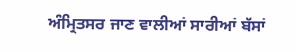ਅੰਮ੍ਰਿਤਸਰ ਜਾਣ ਵਾਲੀਆਂ ਸਾਰੀਆਂ ਬੱਸਾਂ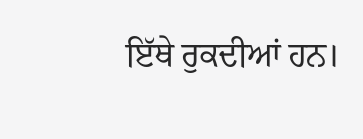ਇੱਥੇ ਰੁਕਦੀਆਂ ਹਨ।